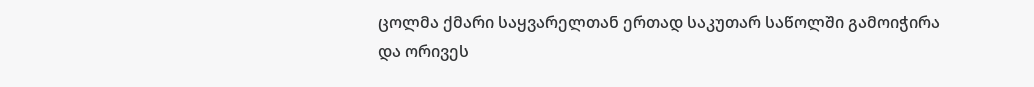ცოლმა ქმარი საყვარელთან ერთად საკუთარ საწოლში გამოიჭირა და ორივეს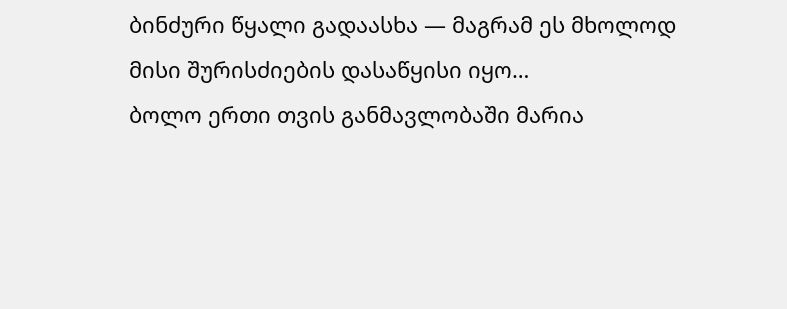ბინძური წყალი გადაასხა — მაგრამ ეს მხოლოდ მისი შურისძიების დასაწყისი იყო…
ბოლო ერთი თვის განმავლობაში მარია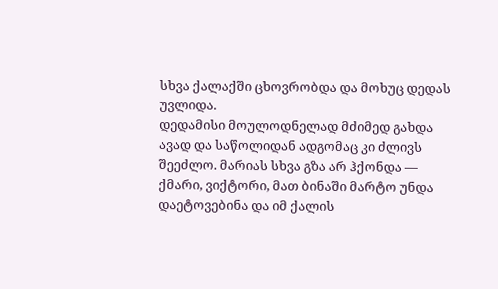სხვა ქალაქში ცხოვრობდა და მოხუც დედას უვლიდა.
დედამისი მოულოდნელად მძიმედ გახდა ავად და საწოლიდან ადგომაც კი ძლივს შეეძლო. მარიას სხვა გზა არ ჰქონდა — ქმარი, ვიქტორი, მათ ბინაში მარტო უნდა დაეტოვებინა და იმ ქალის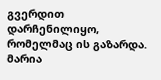გვერდით დარჩენილიყო, რომელმაც ის გაზარდა.
მარია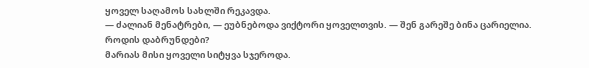ყოველ საღამოს სახლში რეკავდა.
— ძალიან მენატრები, — ეუბნებოდა ვიქტორი ყოველთვის. — შენ გარეშე ბინა ცარიელია. როდის დაბრუნდები?
მარიას მისი ყოველი სიტყვა სჯეროდა.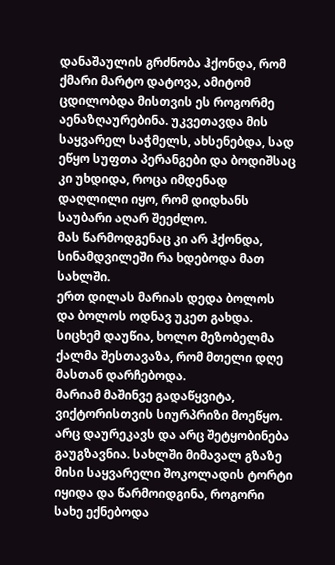დანაშაულის გრძნობა ჰქონდა, რომ ქმარი მარტო დატოვა, ამიტომ ცდილობდა მისთვის ეს როგორმე აენაზღაურებინა. უკვეთავდა მის საყვარელ საჭმელს, ახსენებდა, სად ეწყო სუფთა პერანგები და ბოდიშსაც კი უხდიდა, როცა იმდენად დაღლილი იყო, რომ დიდხანს საუბარი აღარ შეეძლო.
მას წარმოდგენაც კი არ ჰქონდა, სინამდვილეში რა ხდებოდა მათ სახლში.
ერთ დილას მარიას დედა ბოლოს და ბოლოს ოდნავ უკეთ გახდა. სიცხემ დაუწია, ხოლო მეზობელმა ქალმა შესთავაზა, რომ მთელი დღე მასთან დარჩებოდა.
მარიამ მაშინვე გადაწყვიტა, ვიქტორისთვის სიურპრიზი მოეწყო.
არც დაურეკავს და არც შეტყობინება გაუგზავნია. სახლში მიმავალ გზაზე მისი საყვარელი შოკოლადის ტორტი იყიდა და წარმოიდგინა, როგორი სახე ექნებოდა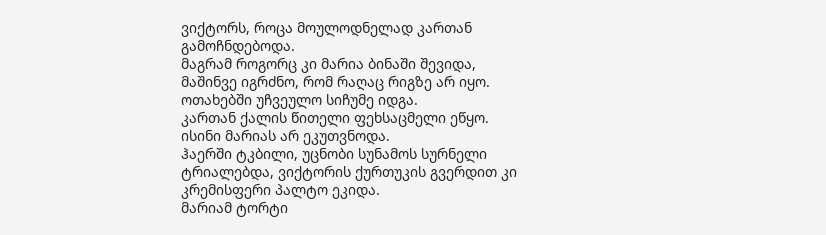ვიქტორს, როცა მოულოდნელად კართან გამოჩნდებოდა.
მაგრამ როგორც კი მარია ბინაში შევიდა, მაშინვე იგრძნო, რომ რაღაც რიგზე არ იყო.
ოთახებში უჩვეულო სიჩუმე იდგა.
კართან ქალის წითელი ფეხსაცმელი ეწყო. ისინი მარიას არ ეკუთვნოდა.
ჰაერში ტკბილი, უცნობი სუნამოს სურნელი ტრიალებდა, ვიქტორის ქურთუკის გვერდით კი კრემისფერი პალტო ეკიდა.
მარიამ ტორტი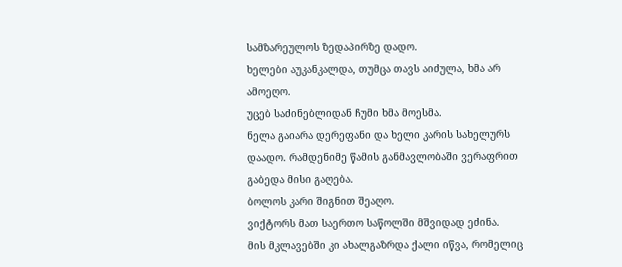სამზარეულოს ზედაპირზე დადო.
ხელები აუკანკალდა, თუმცა თავს აიძულა, ხმა არ ამოეღო.
უცებ საძინებლიდან ჩუმი ხმა მოესმა.
ნელა გაიარა დერეფანი და ხელი კარის სახელურს დაადო. რამდენიმე წამის განმავლობაში ვერაფრით გაბედა მისი გაღება.
ბოლოს კარი შიგნით შეაღო.
ვიქტორს მათ საერთო საწოლში მშვიდად ეძინა.
მის მკლავებში კი ახალგაზრდა ქალი იწვა, რომელიც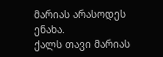მარიას არასოდეს ენახა.
ქალს თავი მარიას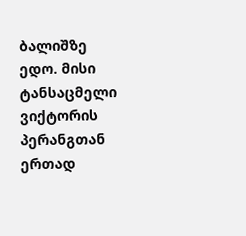ბალიშზე ედო. მისი ტანსაცმელი ვიქტორის პერანგთან ერთად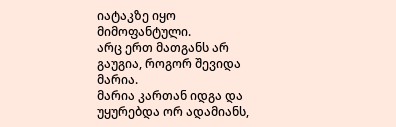იატაკზე იყო მიმოფანტული.
არც ერთ მათგანს არ გაუგია, როგორ შევიდა მარია.
მარია კართან იდგა და უყურებდა ორ ადამიანს,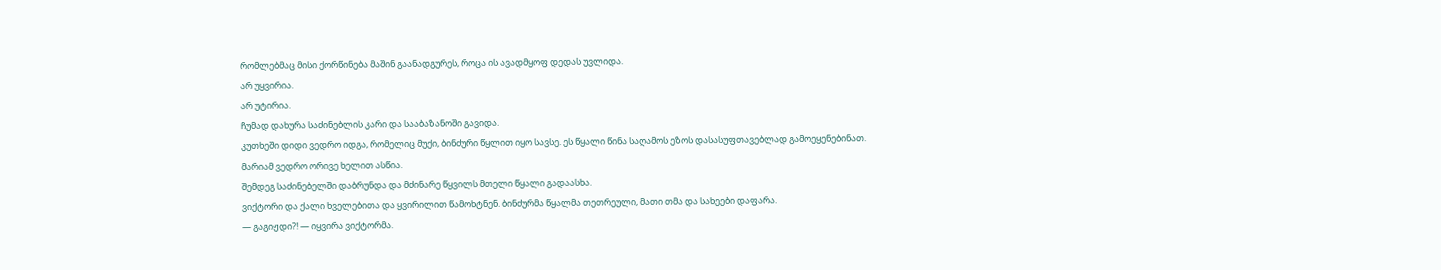რომლებმაც მისი ქორწინება მაშინ გაანადგურეს, როცა ის ავადმყოფ დედას უვლიდა.
არ უყვირია.
არ უტირია.
ჩუმად დახურა საძინებლის კარი და სააბაზანოში გავიდა.
კუთხეში დიდი ვედრო იდგა, რომელიც მუქი, ბინძური წყლით იყო სავსე. ეს წყალი წინა საღამოს ეზოს დასასუფთავებლად გამოეყენებინათ.
მარიამ ვედრო ორივე ხელით ასწია.
შემდეგ საძინებელში დაბრუნდა და მძინარე წყვილს მთელი წყალი გადაასხა.
ვიქტორი და ქალი ხველებითა და ყვირილით წამოხტნენ. ბინძურმა წყალმა თეთრეული, მათი თმა და სახეები დაფარა.
— გაგიჟდი?! — იყვირა ვიქტორმა.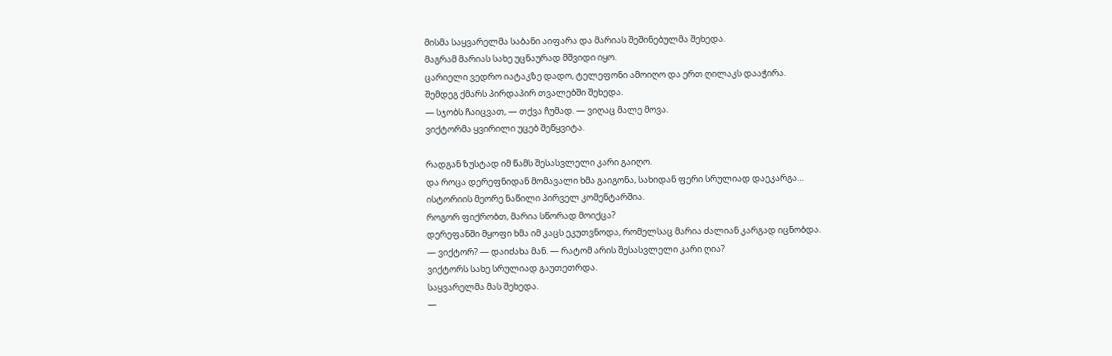მისმა საყვარელმა საბანი აიფარა და მარიას შეშინებულმა შეხედა.
მაგრამ მარიას სახე უცნაურად მშვიდი იყო.
ცარიელი ვედრო იატაკზე დადო, ტელეფონი ამოიღო და ერთ ღილაკს დააჭირა.
შემდეგ ქმარს პირდაპირ თვალებში შეხედა.
— სჯობს ჩაიცვათ, — თქვა ჩუმად. — ვიღაც მალე მოვა.
ვიქტორმა ყვირილი უცებ შეწყვიტა.

რადგან ზუსტად იმ წამს შესასვლელი კარი გაიღო.
და როცა დერეფნიდან მომავალი ხმა გაიგონა, სახიდან ფერი სრულიად დაეკარგა…
ისტორიის მეორე ნაწილი პირველ კომენტარშია.
როგორ ფიქრობთ, მარია სწორად მოიქცა?
დერეფანში მყოფი ხმა იმ კაცს ეკუთვნოდა, რომელსაც მარია ძალიან კარგად იცნობდა.
— ვიქტორ? — დაიძახა მან. — რატომ არის შესასვლელი კარი ღია?
ვიქტორს სახე სრულიად გაუთეთრდა.
საყვარელმა მას შეხედა.
—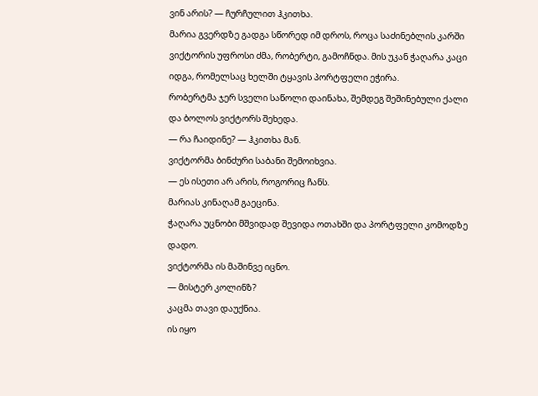ვინ არის? — ჩურჩულით ჰკითხა.
მარია გვერდზე გადგა სწორედ იმ დროს, როცა საძინებლის კარში ვიქტორის უფროსი ძმა, რობერტი, გამოჩნდა. მის უკან ჭაღარა კაცი იდგა, რომელსაც ხელში ტყავის პორტფელი ეჭირა.
რობერტმა ჯერ სველი საწოლი დაინახა, შემდეგ შეშინებული ქალი და ბოლოს ვიქტორს შეხედა.
— რა ჩაიდინე? — ჰკითხა მან.
ვიქტორმა ბინძური საბანი შემოიხვია.
— ეს ისეთი არ არის, როგორიც ჩანს.
მარიას კინაღამ გაეცინა.
ჭაღარა უცნობი მშვიდად შევიდა ოთახში და პორტფელი კომოდზე დადო.
ვიქტორმა ის მაშინვე იცნო.
— მისტერ კოლინზ?
კაცმა თავი დაუქნია.
ის იყო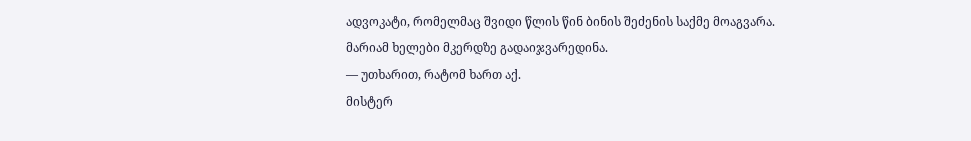ადვოკატი, რომელმაც შვიდი წლის წინ ბინის შეძენის საქმე მოაგვარა.
მარიამ ხელები მკერდზე გადაიჯვარედინა.
— უთხარით, რატომ ხართ აქ.
მისტერ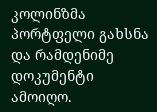კოლინზმა პორტფელი გახსნა და რამდენიმე დოკუმენტი ამოიღო.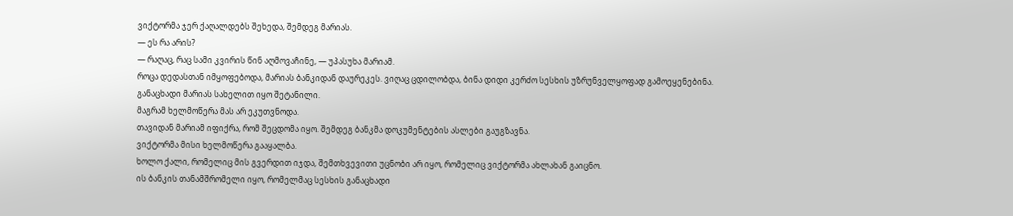ვიქტორმა ჯერ ქაღალდებს შეხედა, შემდეგ მარიას.
— ეს რა არის?
— რაღაც, რაც სამი კვირის წინ აღმოვაჩინე, — უპასუხა მარიამ.
როცა დედასთან იმყოფებოდა, მარიას ბანკიდან დაურეკეს. ვიღაც ცდილობდა, ბინა დიდი კერძო სესხის უზრუნველყოფად გამოეყენებინა.
განაცხადი მარიას სახელით იყო შეტანილი.
მაგრამ ხელმოწერა მას არ ეკუთვნოდა.
თავიდან მარიამ იფიქრა, რომ შეცდომა იყო. შემდეგ ბანკმა დოკუმენტების ასლები გაუგზავნა.
ვიქტორმა მისი ხელმოწერა გააყალბა.
ხოლო ქალი, რომელიც მის გვერდით იჯდა, შემთხვევითი უცნობი არ იყო, რომელიც ვიქტორმა ახლახან გაიცნო.
ის ბანკის თანამშრომელი იყო, რომელმაც სესხის განაცხადი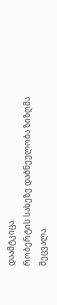დაამტკიცა.
რობერტის სახეზე დაბნეულობა ზიზღმა შეცვალა.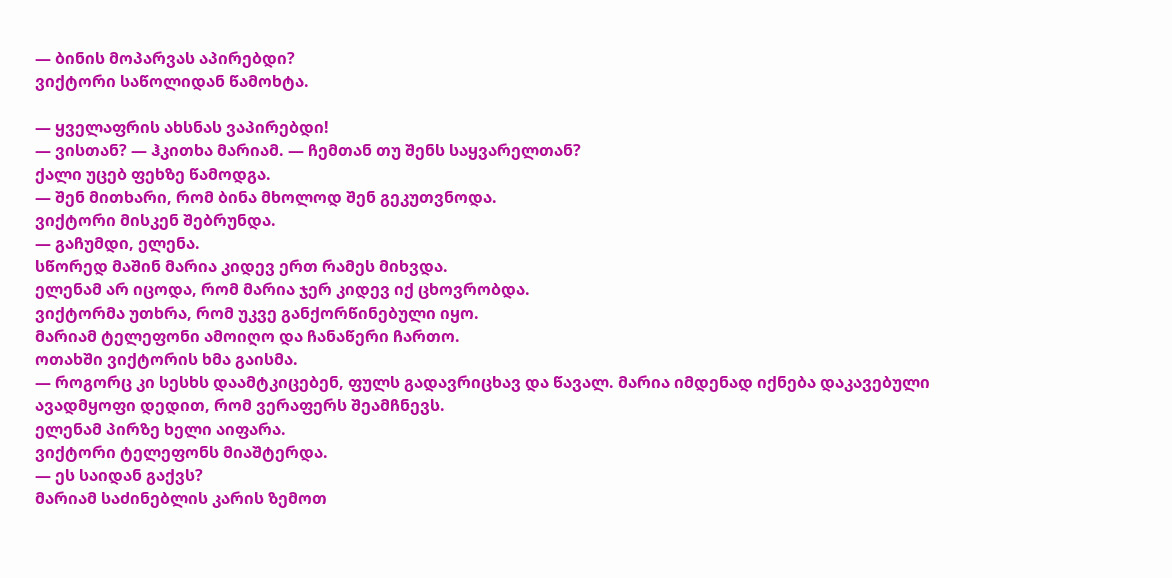— ბინის მოპარვას აპირებდი?
ვიქტორი საწოლიდან წამოხტა.

— ყველაფრის ახსნას ვაპირებდი!
— ვისთან? — ჰკითხა მარიამ. — ჩემთან თუ შენს საყვარელთან?
ქალი უცებ ფეხზე წამოდგა.
— შენ მითხარი, რომ ბინა მხოლოდ შენ გეკუთვნოდა.
ვიქტორი მისკენ შებრუნდა.
— გაჩუმდი, ელენა.
სწორედ მაშინ მარია კიდევ ერთ რამეს მიხვდა.
ელენამ არ იცოდა, რომ მარია ჯერ კიდევ იქ ცხოვრობდა.
ვიქტორმა უთხრა, რომ უკვე განქორწინებული იყო.
მარიამ ტელეფონი ამოიღო და ჩანაწერი ჩართო.
ოთახში ვიქტორის ხმა გაისმა.
— როგორც კი სესხს დაამტკიცებენ, ფულს გადავრიცხავ და წავალ. მარია იმდენად იქნება დაკავებული ავადმყოფი დედით, რომ ვერაფერს შეამჩნევს.
ელენამ პირზე ხელი აიფარა.
ვიქტორი ტელეფონს მიაშტერდა.
— ეს საიდან გაქვს?
მარიამ საძინებლის კარის ზემოთ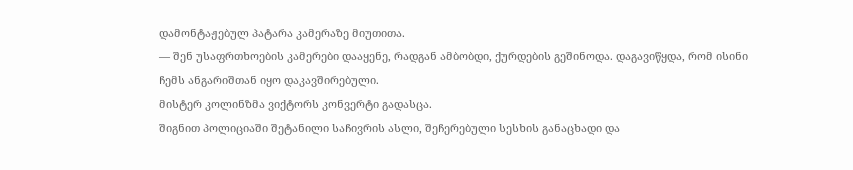დამონტაჟებულ პატარა კამერაზე მიუთითა.
— შენ უსაფრთხოების კამერები დააყენე, რადგან ამბობდი, ქურდების გეშინოდა. დაგავიწყდა, რომ ისინი ჩემს ანგარიშთან იყო დაკავშირებული.
მისტერ კოლინზმა ვიქტორს კონვერტი გადასცა.
შიგნით პოლიციაში შეტანილი საჩივრის ასლი, შეჩერებული სესხის განაცხადი და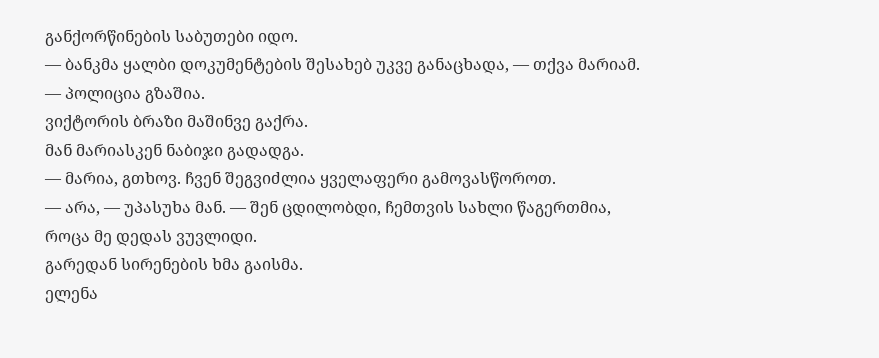განქორწინების საბუთები იდო.
— ბანკმა ყალბი დოკუმენტების შესახებ უკვე განაცხადა, — თქვა მარიამ. — პოლიცია გზაშია.
ვიქტორის ბრაზი მაშინვე გაქრა.
მან მარიასკენ ნაბიჯი გადადგა.
— მარია, გთხოვ. ჩვენ შეგვიძლია ყველაფერი გამოვასწოროთ.
— არა, — უპასუხა მან. — შენ ცდილობდი, ჩემთვის სახლი წაგერთმია, როცა მე დედას ვუვლიდი.
გარედან სირენების ხმა გაისმა.
ელენა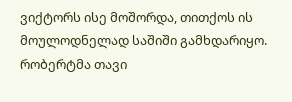ვიქტორს ისე მოშორდა, თითქოს ის მოულოდნელად საშიში გამხდარიყო.
რობერტმა თავი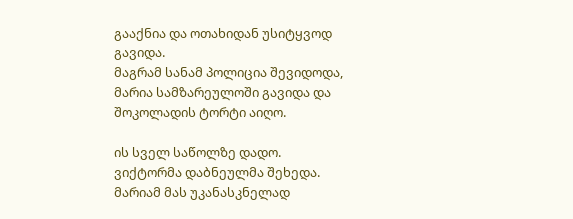გააქნია და ოთახიდან უსიტყვოდ გავიდა.
მაგრამ სანამ პოლიცია შევიდოდა, მარია სამზარეულოში გავიდა და შოკოლადის ტორტი აიღო.

ის სველ საწოლზე დადო.
ვიქტორმა დაბნეულმა შეხედა.
მარიამ მას უკანასკნელად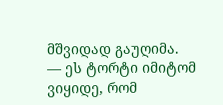მშვიდად გაუღიმა.
— ეს ტორტი იმიტომ ვიყიდე, რომ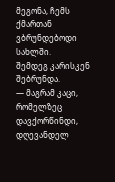მეგონა, ჩემს ქმართან ვბრუნდებოდი სახლში.
შემდეგ კარისკენ შებრუნდა.
— მაგრამ კაცი, რომელზეც დავქორწინდი, დღევანდელ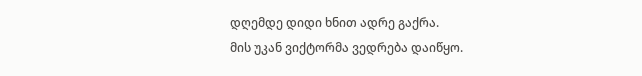დღემდე დიდი ხნით ადრე გაქრა.
მის უკან ვიქტორმა ვედრება დაიწყო.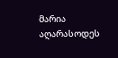მარია აღარასოდეს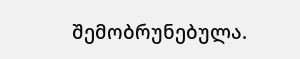შემობრუნებულა.